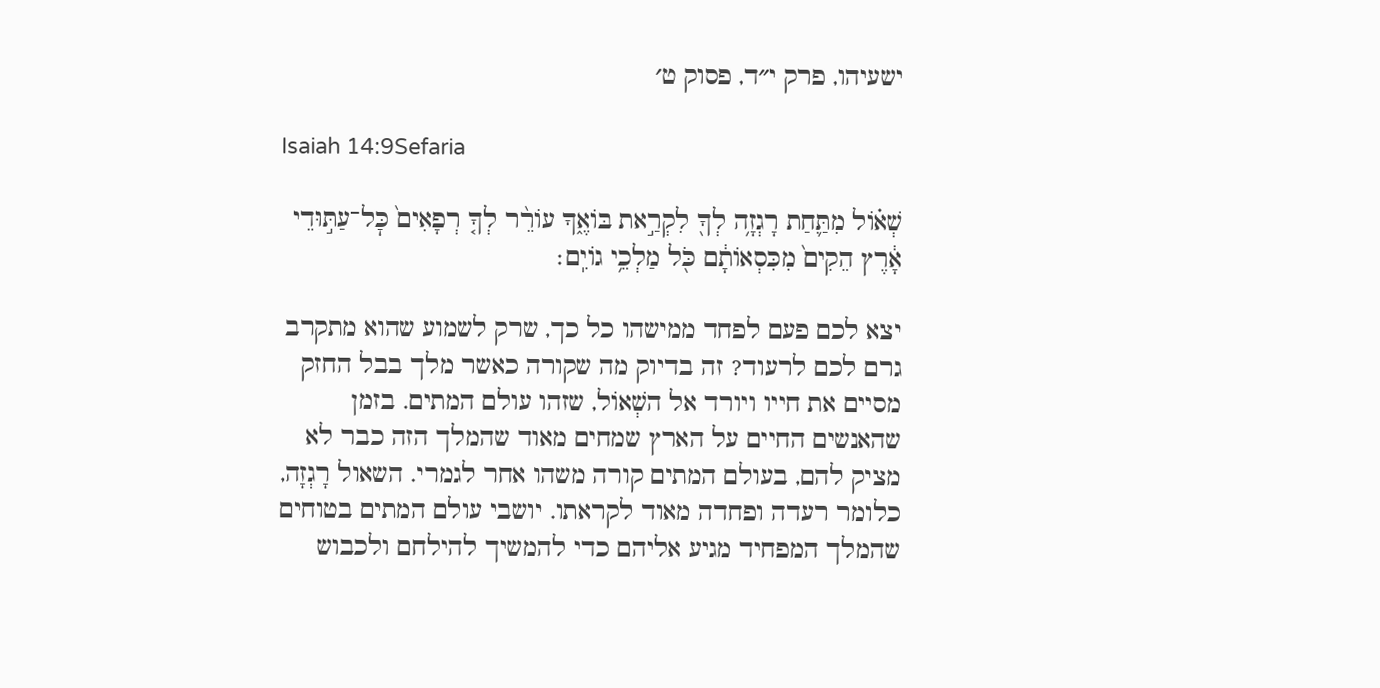ישעיהו, פרק י״ד, פסוק ט׳

Isaiah 14:9Sefaria

שְׁא֗וֹל מִתַּ֛חַת רָגְזָ֥ה לְךָ֖ לִקְרַ֣את בּוֹאֶ֑ךָ עוֹרֵ֨ר לְךָ֤ רְפָאִים֙ כׇּל־עַתּ֣וּדֵי אָ֔רֶץ הֵקִים֙ מִכִּסְאוֹתָ֔ם כֹּ֖ל מַלְכֵ֥י גוֹיִֽם׃

יצא לכם פעם לפחד ממישהו כל כך, שרק לשמוע שהוא מתקרב גרם לכם לרעוד? זה בדיוק מה שקורה כאשר מלך בבל החזק מסיים את חייו ויורד אל השְׁאוֹל, שזהו עולם המתים. בזמן שהאנשים החיים על הארץ שמחים מאוד שהמלך הזה כבר לא מציק להם, בעולם המתים קורה משהו אחר לגמרי. השאול רָגְזָה, כלומר רעדה ופחדה מאוד לקראתו. יושבי עולם המתים בטוחים שהמלך המפחיד מגיע אליהם כדי להמשיך להילחם ולכבוש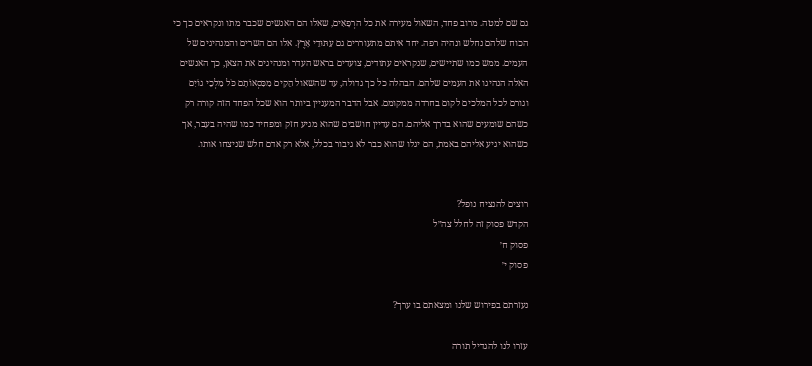גם שם למטה. מרוב פחד, השאול מעירה את כל הרְפָאִים, שאלו הם האנשים שכבר מתו ונקראים כך כי הכוח שלהם נחלש ונהיה רפה. יחד איתם מתעוררים גם עַתּוּדֵי אָרֶץ. אלו הם השרים והמנהיגים של העמים. ממש כמו שתיישים, שנקראים עתודים, צועדים בראש העדר ומנהיגים את הצאן, כך האנשים האלה הנהיגו את העמים שלהם. הבהלה כל כך גדולה, עד שהשאול הֵקִים מִכִּסְאוֹתָם כֹּל מַלְכֵי גוֹיִם וגורם לכל המלכים לקום בחרדה ממקומם. אבל הדבר המעניין ביותר הוא שכל הפחד הזה קורה רק כשהם שומעים שהוא בדרך אליהם. הם עדיין חושבים שהוא מגיע חזק ומפחיד כמו שהיה בעבר, אך כשהוא יגיע אליהם באמת, הם יגלו שהוא כבר לא גיבור בכלל, אלא רק אדם חלש שניצחו אותו.


רוצים להנציח נופל?
הקדש פסוק זה לחלל צה״ל
פסוק ח׳
פסוק י׳

נעזרתם בפירוש שלנו ומצאתם בו ערך?

עזרו לנו להגדיל תורה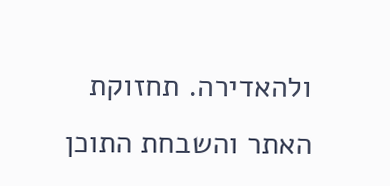ולהאדירה. תחזוקת האתר והשבחת התוכן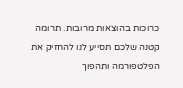כרוכות בהוצאות מרובות. תרומה קטנה שלכם תסייע לנו להחזיק את הפלטפורמה ותהפוך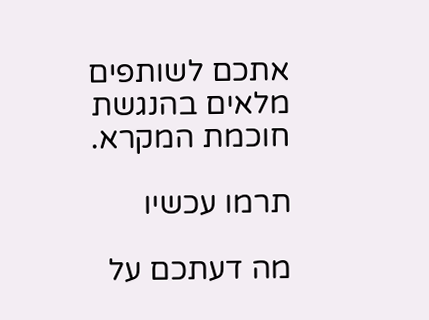אתכם לשותפים מלאים בהנגשת חוכמת המקרא.

תרמו עכשיו

מה דעתכם על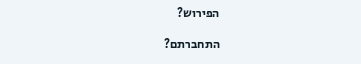הפירוש?

התחברתם?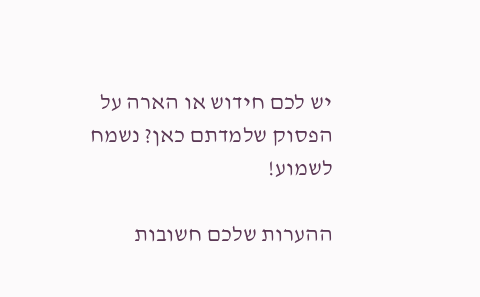יש לכם חידוש או הארה על הפסוק שלמדתם כאן? נשמח לשמוע!

ההערות שלכם חשובות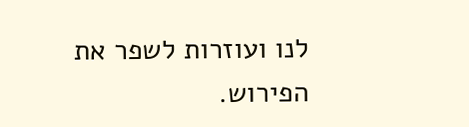לנו ועוזרות לשפר את הפירוש.